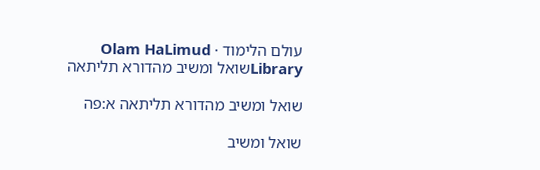עולם הלימוד · Olam HaLimud
Libraryשואל ומשיב מהדורא תליתאה

שואל ומשיב מהדורא תליתאה א:פה

שואל ומשיב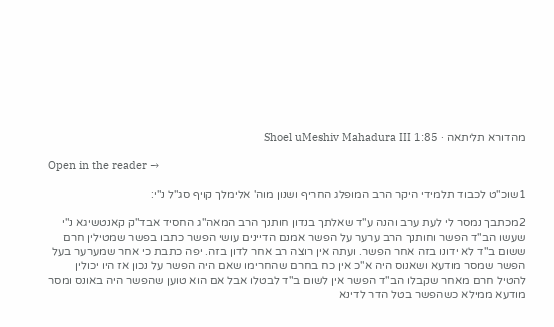מהדורא תליתאה · Shoel uMeshiv Mahadura III 1:85

Open in the reader →

1שוכ"ט לכבוד תלמידי היקר הרב המופלג החריף ושנון מוה' אלימלך קויף סג"ל נ"י:

2מכתבך נמסר לי לעת ערב והנה ע"ד שאלתך בנדון חותנך הרב המאה"ג החסיד אבד"ק קאנטשיגא נ"י שעשו הב"ד הפשר וחותנך הרב ערער על הפשר אמנם הדיינים עושי הפשר כתבו בפשר שמטילין חרם ששום ב"ד לא ידונו בזה אחר הפשר. ועתה אין רוצה רב אחר לדון בזה. יפה כתבת כי אחר שמערער בעל הפשר שמסר מודעא ושאנוס היה א"כ אין כח בחרם שהחרימו שאם היה הפשר על נכון אז היו יכולין להטיל חרם מאחר שקבלו הב"ד הפשר אין לשום ב"ד לבטלו אבל אם הוא טוען שהפשר היה באונס ומסר מודעא ממילא כשהפשר בטל הדר לדינא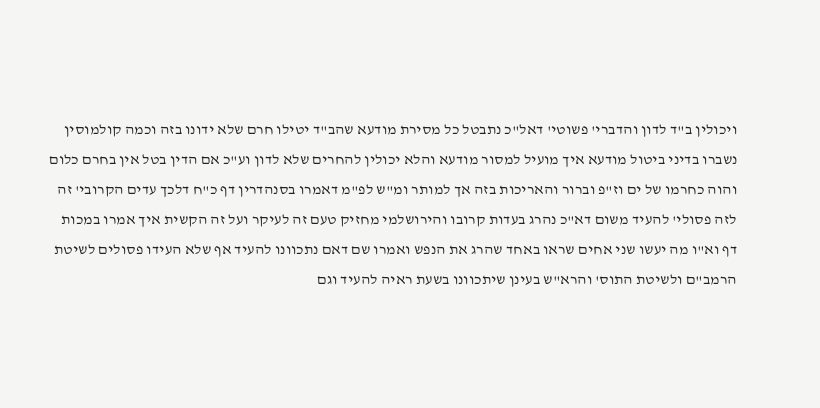ויכולין ב"ד לדון והדברי' פשוטי' דאל"כ נתבטל כל מסירת מודעא שהב"ד יטילו חרם שלא ידונו בזה וכמה קולמוסין נשברו בדיני ביטול מודעא איך מועיל למסור מודעא והלא יכולין להחרים שלא לדון וע"כ אם הדין בטל אין בחרם כלום והוה כחרמו של ים וז"פ וברור והאריכות בזה אך למותר ומ"ש לפ"מ דאמרו בסנהדרין דף כ"ח דלכך עדים הקרובי' זה לזה פסולי' להעיד משום דא"כ נהרג בעדות קרובו והירושלמי מחזיק טעם זה לעיקר ועל זה הקשית איך אמרו במכות דף וא"ו מה יעשו שני אחים שראו באחד שהרג את הנפש ואמרו שם דאם נתכוונו להעיד אף שלא העידו פסולים לשיטת הרמב"ם ולשיטת התוס' והרא"ש בעינן שיתכוונו בשעת ראיה להעיד וגם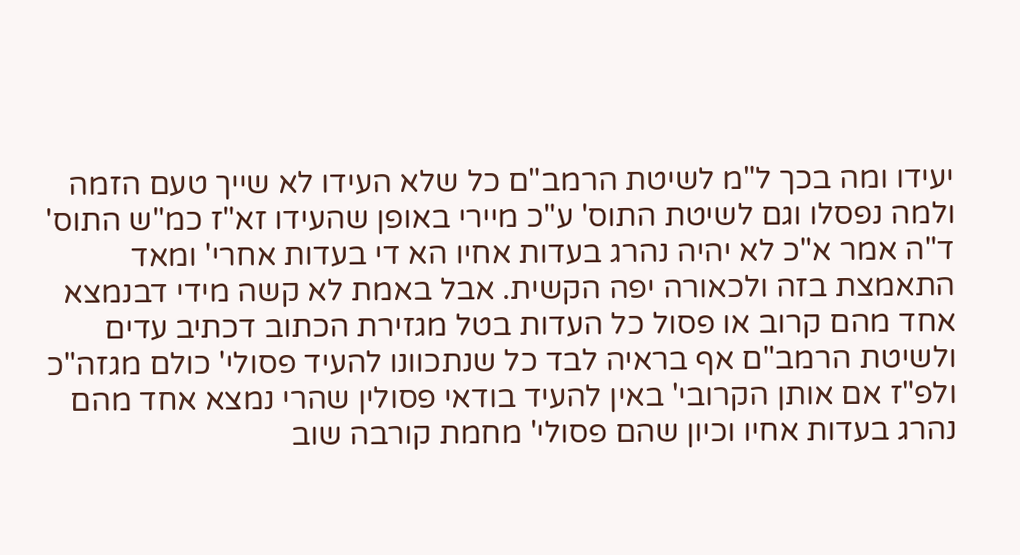יעידו ומה בכך ל"מ לשיטת הרמב"ם כל שלא העידו לא שייך טעם הזמה ולמה נפסלו וגם לשיטת התוס' ע"כ מיירי באופן שהעידו זא"ז כמ"ש התוס' ד"ה אמר א"כ לא יהיה נהרג בעדות אחיו הא די בעדות אחרי' ומאד התאמצת בזה ולכאורה יפה הקשית. אבל באמת לא קשה מידי דבנמצא אחד מהם קרוב או פסול כל העדות בטל מגזירת הכתוב דכתיב עדים ולשיטת הרמב"ם אף בראיה לבד כל שנתכוונו להעיד פסולי' כולם מגזה"כ ולפ"ז אם אותן הקרובי' באין להעיד בודאי פסולין שהרי נמצא אחד מהם נהרג בעדות אחיו וכיון שהם פסולי' מחמת קורבה שוב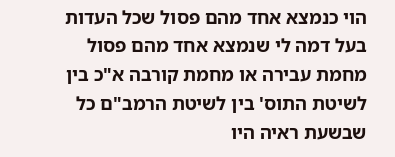הוי כנמצא אחד מהם פסול שכל העדות בעל דמה לי שנמצא אחד מהם פסול מחמת עבירה או מחמת קורבה א"כ בין לשיטת התוס' בין לשיטת הרמב"ם כל שבשעת ראיה היו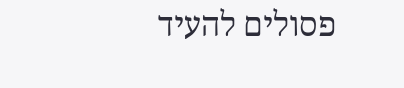פסולים להעיד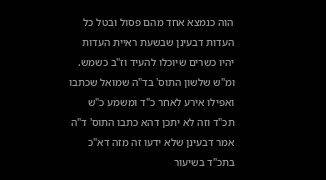הוה כנמצא אחד מהם פסול ובטל כל העדות דבעינן שבשעת ראיית העדות יהיו כשרים שיוכלו להעיד וז"ב כשמש. ומ"ש שלשון התוס' בד"ה שמואל שכתבו ואפילו אירע לאחר כ"ד ומשמע כ"ש תכ"ד וזה לא יתכן דהא כתבו התוס' ד"ה אמר דבעינן שלא ידעו זה מזה דא"כ בתכ"ד בשיעור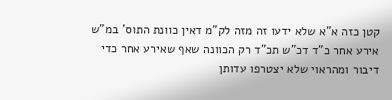קטן כזה א"א שלא ידעו זה מזה לק"מ דאין כוונת התוס' במ"ש אירע אחר כ"ד דכ"ש תכ"ד רק הכוונה שאף שאירע אחר כדי דיבור ומהראוי שלא יצטרפו עדותן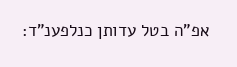אפ"ה בטל עדותן כנלפענ"ד: